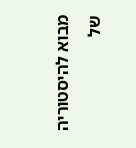מבוא להיסטוריה של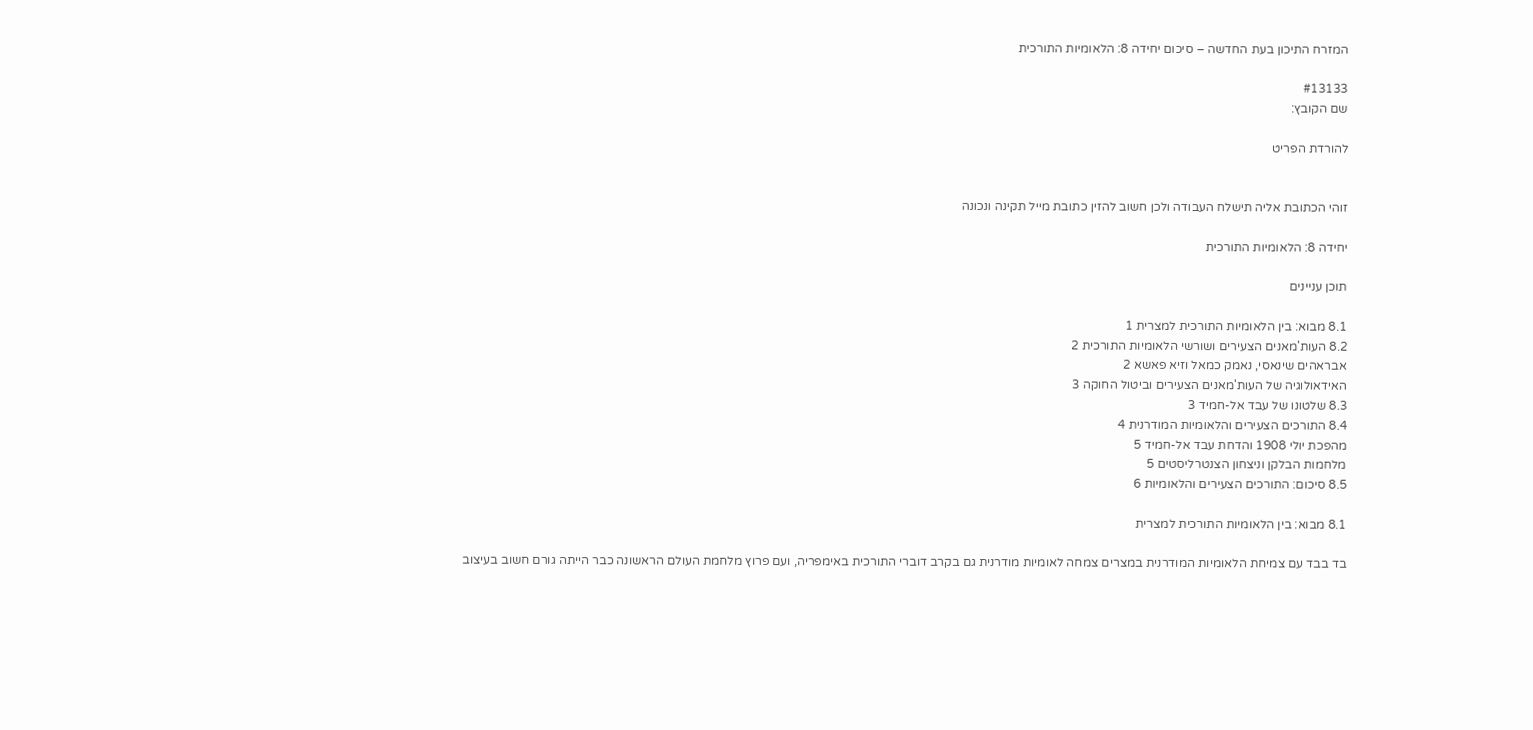המזרח התיכון בעת החדשה – סיכום יחידה 8: הלאומיות התורכית

#13133
שם הקובץ:

להורדת הפריט


זוהי הכתובת אליה תישלח העבודה ולכן חשוב להזין כתובת מייל תקינה ונכונה

יחידה 8: הלאומיות התורכית

תוכן עניינים

8.1 מבוא: בין הלאומיות התורכית למצרית 1
8.2 העות'מאנים הצעירים ושורשי הלאומיות התורכית 2
אבראהים שינאסי, נאמק כמאל וזיא פאשא 2
האידאולוגיה של העות'מאנים הצעירים וביטול החוקה 3
8.3 שלטונו של עבד אל-חמיד 3
8.4 התורכים הצעירים והלאומיות המודרנית 4
מהפכת יולי 1908 והדחת עבד אל-חמיד 5
מלחמות הבלקן וניצחון הצנטרליסטים 5
8.5 סיכום: התורכים הצעירים והלאומיות 6

8.1 מבוא: בין הלאומיות התורכית למצרית

בד בבד עם צמיחת הלאומיות המודרנית במצרים צמחה לאומיות מודרנית גם בקרב דוברי התורכית באימפריה, ועם פרוץ מלחמת העולם הראשונה כבר הייתה גורם חשוב בעיצוב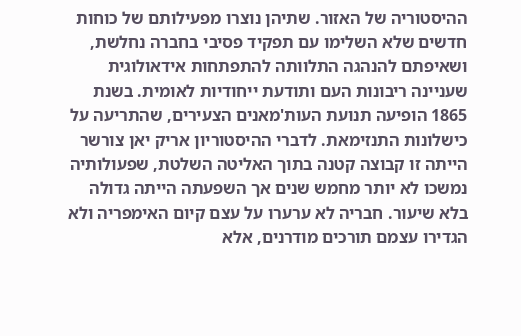ההיסטוריה של האזור. שתיהן נוצרו מפעילותם של כוחות חדשים שלא השלימו עם תפקיד פסיבי בחברה נחלשת, ושאיפתם להנהגה התלוותה להתפתחות אידאולוגית שעניינה ריבונות העם ותודעת ייחודיות לאומית. בשנת 1865 הופיעה תנועת העות'מאנים הצעירים, שהתריעה על כישלונות התנזימאת. לדברי ההיסטוריון אריק יאן צורשר הייתה זו קבוצה קטנה בתוך האליטה השלטת, שפעולותיה נמשכו לא יותר מחמש שנים אך השפעתה הייתה גדולה בלא שיעור. חבריה לא ערערו על עצם קיום האימפריה ולא הגדירו עצמם תורכים מודרנים, אלא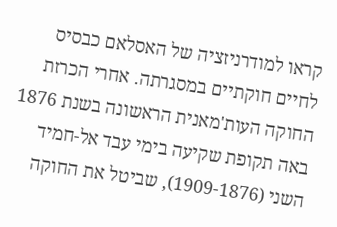קראו למודרניזציה של האסלאם כבסיס לחיים חוקתיים במסגרתה. אחרי הכרזת החוקה העות'מאנית הראשונה בשנת 1876 באה תקופת שקיעה בימי עבד אל-חמיד השני (1909-1876), שביטל את החוקה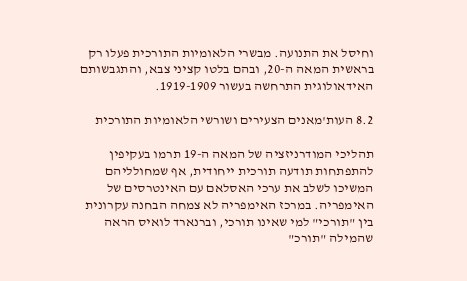וחיסל את התנועה. מבשרי הלאומיות התורכית פעלו רק בראשית המאה ה-20, ובהם בלטו קציני צבא, והתגבשותם האידאולוגית התרחשה בעשור 1919-1909.

8.2 העות'מאנים הצעירים ושורשי הלאומיות התורכית

תהליכי המודרניזציה של המאה ה-19 תרמו בעקיפין להתפתחות תודעה תורכית ייחודית, אף שמחולליהם המשיכו לשלב את ערכי האסלאם עם האינטרסים של האימפריה. במרכז האימפריה לא צמחה הבחנה עקרונית בין "תורכי" למי שאינו תורכי, וברנארד לואיס הראה שהמילה "תורכ"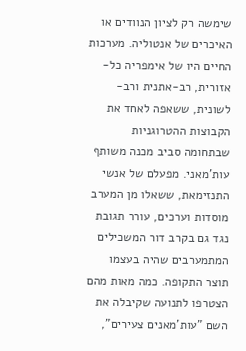שימשה רק לציון הנוודים או האיכרים של אנטוליה. מערכות החיים היו של אימפריה כל-אזורית, רב-אתנית ורב-לשונית, ששאפה לאחד את הקבוצות ההטרוגניות שבתחומה סביב מכנה משותף עות'מאני. מפעלם של אנשי התנזימאת, ששאלו מן המערב מוסדות וערכים, עורר תגובת נגד גם בקרב דור המשכילים המתמערבים שהיה בעצמו תוצר התקופה. כמה מאות מהם הצטרפו לתנועה שקיבלה את השם "עות'מאנים צעירים",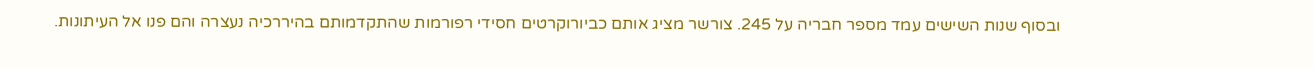ובסוף שנות השישים עמד מספר חבריה על 245. צורשר מציג אותם כביורוקרטים חסידי רפורמות שהתקדמותם בהיררכיה נעצרה והם פנו אל העיתונות.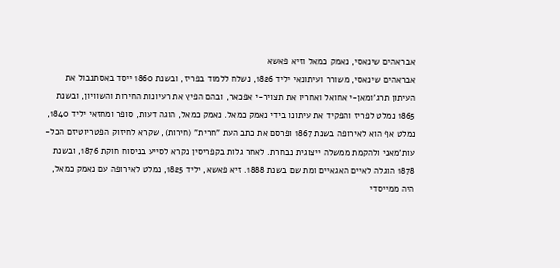אבראהים שינאסי, נאמק כמאל וזיא פאשא
אבראהים שינאסי, משורר ועיתונאי יליד 1826, נשלח ללמוד בפריז, ובשנת 1860 ייסד באסתנבול את העיתון תרג'ומאן-י אחואל ואחריו את תצויר-י אפכאר, ובהם הפיץ את רעיונות החירות והשוויון, ובשנת 1865 נמלט לפריז והפקיד את עיתונו בידי נאמק כמאל. נאמק כמאל, הוגה דעות, סופר ומחזאי יליד 1840, נמלט אף הוא לאירופה בשנת 1867 ופרסם את כתב העת "חרית" (חירות), שקרא לחיזוק הפטריוטיזם הכל-עות'מאני ולהקמת ממשלה ייצוגית נבחרת. לאחר גלות בקפריסין נקרא לסייע בניסוח חוקת 1876, ובשנת 1878 הוגלה לאיים האגאיים ומת שם בשנת 1888. זיא פאשא, יליד 1825, נמלט לאירופה עם נאמק כמאל, היה ממייסדי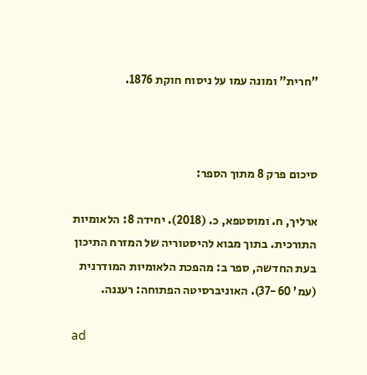"חרית" ומונה עמו על ניסוח חוקת 1876.



סיכום פרק 8 מתוך הספר:

ארליך, ח. ומוסטפא, כ. (2018). יחידה 8: הלאומיות התורכית. בתוך מבוא להיסטוריה של המזרח התיכון בעת החדשה, ספר ב: מהפכת הלאומיות המודרנית (עמ' 37-60). האוניברסיטה הפתוחה: רעננה.

ad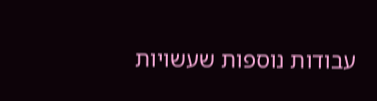עבודות נוספות שעשויות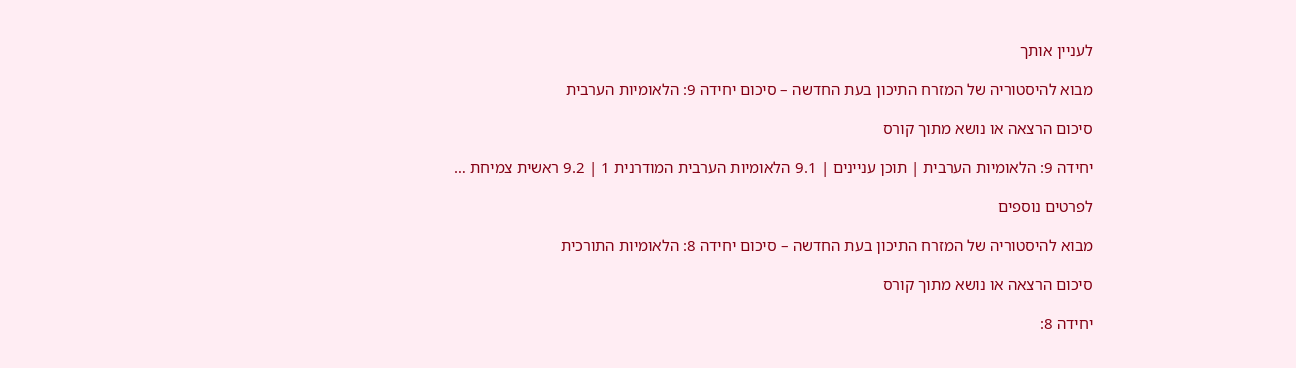לעניין אותך

מבוא להיסטוריה של המזרח התיכון בעת החדשה – סיכום יחידה 9: הלאומיות הערבית

סיכום הרצאה או נושא מתוך קורס

יחידה 9: הלאומיות הערבית | תוכן עניינים | 9.1 הלאומיות הערבית המודרנית 1 | 9.2 ראשית צמיחת …

לפרטים נוספים

מבוא להיסטוריה של המזרח התיכון בעת החדשה – סיכום יחידה 8: הלאומיות התורכית

סיכום הרצאה או נושא מתוך קורס

יחידה 8: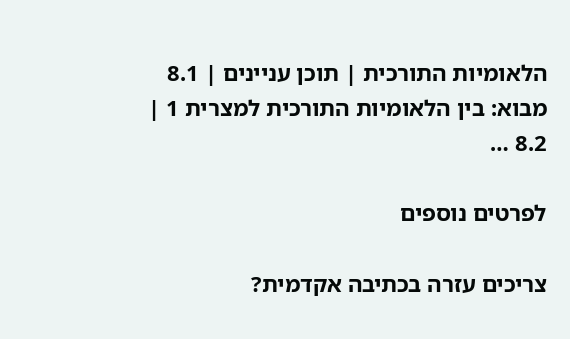הלאומיות התורכית | תוכן עניינים | 8.1 מבוא: בין הלאומיות התורכית למצרית 1 | 8.2 …

לפרטים נוספים

צריכים עזרה בכתיבה אקדמית?